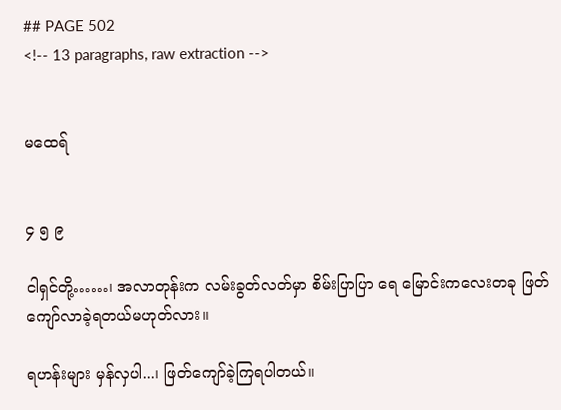## PAGE 502
<!-- 13 paragraphs, raw extraction -->


မထေရ်


၄ ၅ ၉

ငါရှင်တို့……၊ အလာတုန်းက လမ်းခွတ်လတ်မှာ စိမ်းပြာပြာ ရေ မြောင်းကလေးတခု ဖြတ်ကျော်လာခဲ့ရတယ်မဟုတ်လား။

ရဟန်းများ မှန်လှပါ...၊ ဖြတ်ကျော်ခဲ့ကြရပါတယ်။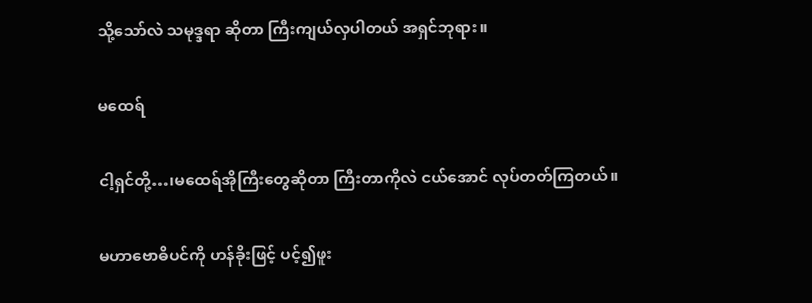သို့သော်လဲ သမုဒ္ဒရာ ဆိုတာ ကြီးကျယ်လှပါတယ် အရှင်ဘုရား။

မထေရ်

ငါ့ရှင်တို့…၊မထေရ်အိုကြီးတွေဆိုတာ ကြီးတာကိုလဲ ငယ်အောင် လုပ်တတ်ကြတယ်။

မဟာဗောဓိပင်ကို ဟန်ခိုးဖြင့် ပင့်၍ဖူး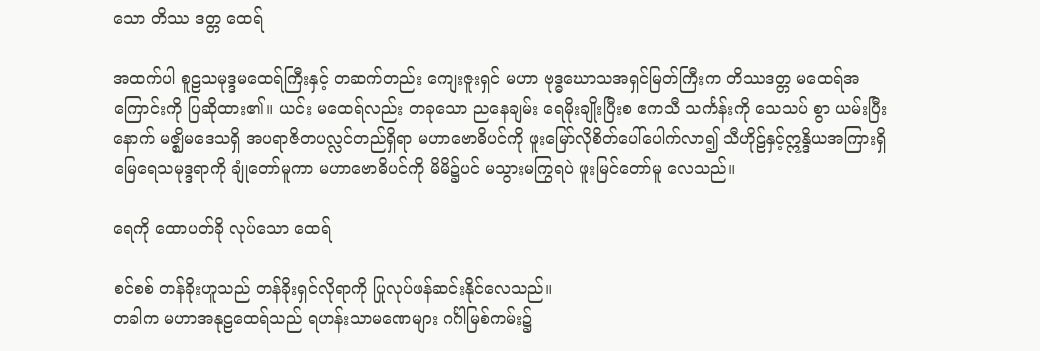သော တိဿ ဒတ္တ ထေရ်

အထက်ပါ စူဠသမုဒ္ဒမထေရ်ကြီးနှင့် တဆက်တည်း ကျေးဇူးရှင် မဟာ ဗုဒ္ဓဃောသအရှင်မြတ်ကြီးက တိဿဒတ္တ မထေရ်အကြောင်းကို ပြဆိုထား၏။ ယင်း မထေရ်လည်း တခုသော ညနေချမ်း ရေမိုးချိုးပြီးစ ဧကသီ သင်္ကန်းကို သေသပ် စွာ ယမ်းပြီးနောက် မဇ္ဈိမဒေသရှိ အပရာဇိတပလ္လင်တည်ရှိရာ မဟာဗောဓိပင်ကို ဖူးမြော်လိုစိတ်ပေါ်ပေါက်လာ၍ သီဟိုဠ်နှင့်ဣန္ဒိယအကြားရှိ မြေရေသမုဒ္ဒရာကို ချုံတော်မူကာ မဟာဗောဓိပင်ကို မိမိ၌ပင် မသွားမကြွရပဲ ဖူးမြင်တော်မူ လေသည်။

ရေကို ထောပတ်ခို လုပ်သော ထေရ်

စင်စစ် တန်ခိုးဟူသည် တန်ခိုးရှင်လိုရာကို ပြုလုပ်ဖန်ဆင်းနိုင်လေသည်။
တခါက မဟာအနုဠထေရ်သည် ရဟန်းသာမဏေများ ဂင်္ဂါမြစ်ကမ်း၌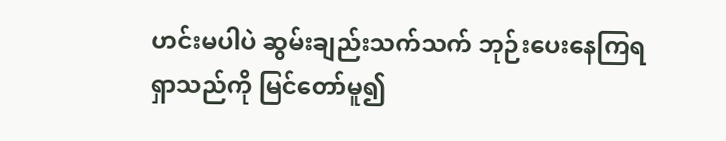ဟင်းမပါပဲ ဆွမ်းချည်းသက်သက် ဘုဉ်းပေးနေကြရရှာသည်ကို မြင်တော်မူ၍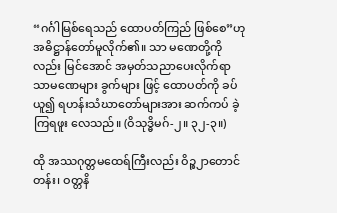“ဂင်္ဂါမြစ်ရေသည် ထောပတ်ကြည် ဖြစ်စေ”ဟု အဓိဋ္ဌာန်တော်မူလိုက်၏။ သာ မဏေတို့ကိုလည်း မြင်အောင် အမှတ်သညာပေးလိုက်ရာ သာမဏေများ ခွက်များ ဖြင့် ထောပတ်ကို ခပ်ယူ၍ ရဟန်းသံဃာတော်များအား ဆက်ကပ် ခဲ့ကြရဖူး လေသည်။ (ဝိသုဒ္ဓိမဂ်-၂။ ၃၂-၃။)

ထို အဿဂုတ္တမထေရ်ကြီးလည်း ဝိဉ္စ၂ာတောင်တန်း၊ ဝတ္တနိ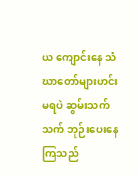ယ ကျောင်းနေ သံဃာတော်များဟင်းမရပဲ ဆွမ်းသက်သက် ဘုဉ်းပေးနေကြသည်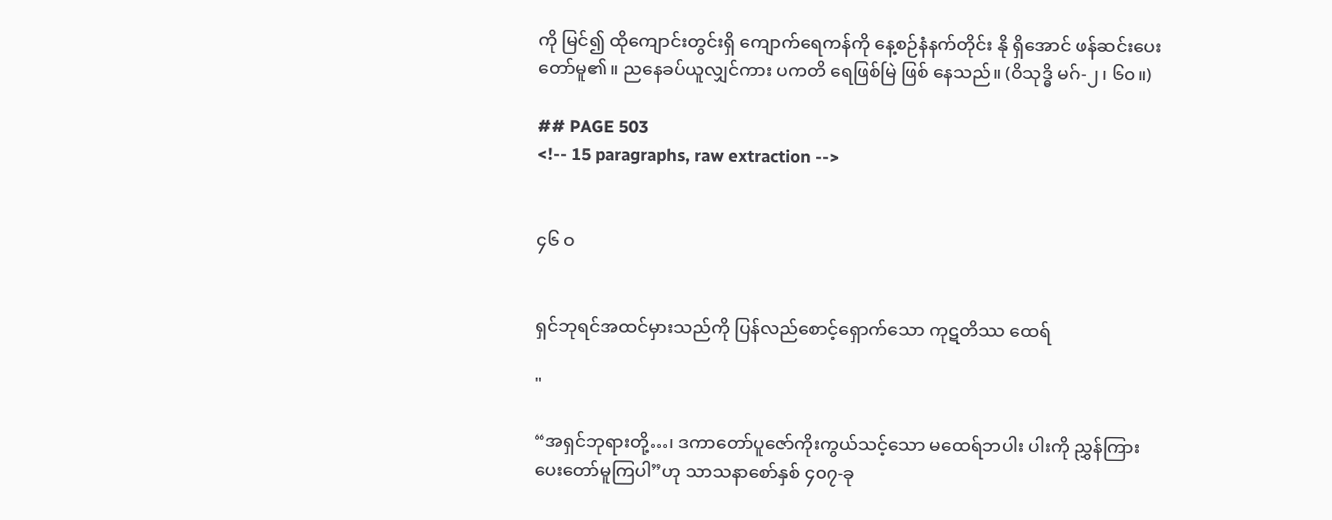ကို မြင်၍ ထိုကျောင်းတွင်းရှိ ကျောက်ရေကန်ကို နေ့စဉ်နံနက်တိုင်း နို ရှိအောင် ဖန်ဆင်းပေးတော်မူ၏။ ညနေခပ်ယူလျှင်ကား ပကတိ ရေဖြစ်မြဲ ဖြစ် နေသည်။ (ဝိသုဒ္ဓိ မဂ်-၂၊ ၆၀။)

## PAGE 503
<!-- 15 paragraphs, raw extraction -->


၄၆ ဝ


ရှင်ဘုရင်အထင်မှားသည်ကို ပြန်လည်စောင့်ရှောက်သော ကုဋတိဿ ထေရ်

"

“အရှင်ဘုရားတို့…၊ ဒကာတော်ပူဇော်ကိုးကွယ်သင့်သော မထေရ်ဘပါး ပါးကို ညွှန်ကြားပေးတော်မူကြပါ”ဟု သာသနာစော်နှစ် ၄၀၇-ခု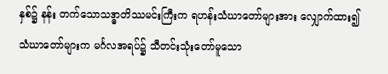နှစ်၌ နန်း တက်သောသဒ္ဓာတိဿမင်းကြီးက ရဟန်းသံဃာတော်များအား လျှောက်ထား၍ သံဃာတော်များက မင်္ဂလအရပ်၌ သီတင်းသုံးတော်မူသော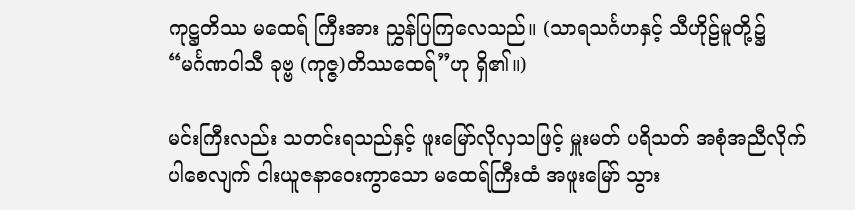ကုဋ္ဌတိဿ မထေရ် ကြီးအား ညွှန်ပြကြလေသည်။ (သာရသင်္ဂဟနှင့် သီဟိုဠ်မူတို့၌ “မင်္ဂဏဝါသီ ခုဗ္ဗ (ကုဇ္ဇ)တိဿထေရ်”ဟု ရှိ၏။)

မင်းကြီးလည်း သတင်းရသည်နှင့် ဖူးမြော်လိုလှသဖြင့် မှူးမတ် ပရိသတ် အစုံအညီလိုက်ပါစေလျက် ငါးယူဇနာဝေးကွာသော မထေရ်ကြီးထံ အဖူးမြော် သွား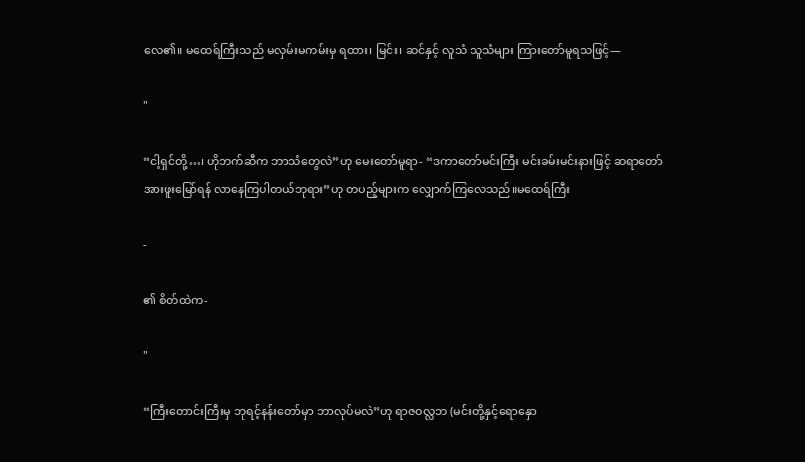လေ၏။ မထေရ်ကြီးသည် မလှမ်းမကမ်းမှ ရထား၊ မြင်း၊ ဆင်နှင့် လူသံ သူသံများ ကြားတော်မူရသဖြင့်—

"

“ငါ့ရှင်တို့…၊ ဟိုဘက်ဆီက ဘာသံတွေလဲ”ဟု မေးတော်မူရာ- “ဒကာတော်မင်းကြီး မင်းခမ်းမင်းနားဖြင့် ဆရာတော်အားဖူးမြော်ရန် လာနေကြပါတယ်ဘုရား”ဟု တပည့်များက လျှောက်ကြလေသည်။မထေရ်ကြီး

-

၏ စိတ်ထဲက-

"

“ကြီးတောင်းကြီးမှ ဘုရင့်နန်းတော်မှာ ဘာလုပ်မလဲ”ဟု ရာဇဝလ္လဘ (မင်းတို့နှင့်ရောနှော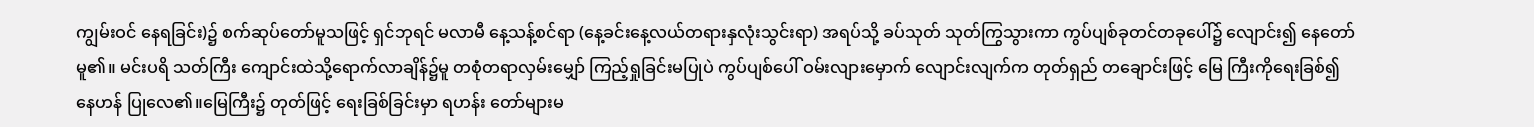ကျွမ်းဝင် နေရခြင်း)၌ စက်ဆုပ်တော်မူသဖြင့် ရှင်ဘုရင် မလာမီ နေ့သန့်စင်ရာ (နေ့ခင်းနေ့လယ်တရားနှလုံးသွင်းရာ) အရပ်သို့ ခပ်သုတ် သုတ်ကြွသွားကာ ကွပ်ပျစ်ခုတင်တခုပေါ်၌ လျောင်း၍ နေတော်မူ၏။ မင်းပရိ သတ်ကြီး ကျောင်းထဲသို့ရောက်လာချိန်၌မူ တစုံတရာလှမ်းမျှော် ကြည့်ရှုခြင်းမပြုပဲ ကွပ်ပျစ်ပေါ် ဝမ်းလျားမှောက် လျောင်းလျက်က တုတ်ရှည် တချောင်းဖြင့် မြေ ကြီးကိုရေးခြစ်၍နေဟန် ပြုလေ၏။မြေကြီး၌ တုတ်ဖြင့် ရေးခြစ်ခြင်းမှာ ရဟန်း တော်များမ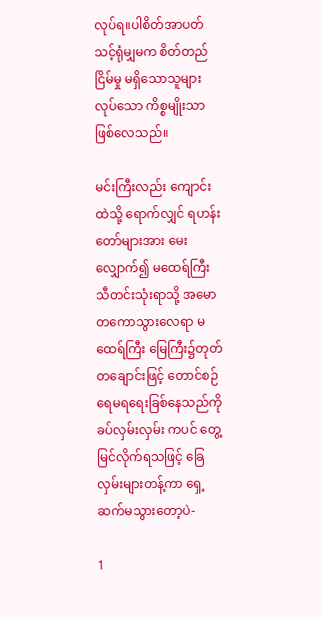လုပ်ရ။ပါစိတ်အာပတ်သင့်ရုံမျှမက စိတ်တည်ငြိမ်မှု မရှိသောသူများ လုပ်သော ကိစ္စမျိုးသာ ဖြစ်လေသည်။

မင်းကြီးလည်း ကျောင်းထဲသို့ ရောက်လျှင် ရဟန်းတော်များအား မေး လျှောက်၍ မထေရ်ကြီးသီတင်းသုံးရာသို့ အမောတကောသွားလေရာ မထေရ်ကြီး မြေကြီး၌တုတ်တချောင်းဖြင့် တောင်စဉ်ရေမရရေးခြစ်နေသည်ကို ခပ်လှမ်းလှမ်း ကပင် တွေ့မြင်လိုက်ရသဖြင့် ခြေလှမ်းများတန့်ကာ ရှေ့ဆက်မသွားတော့ပဲ-

1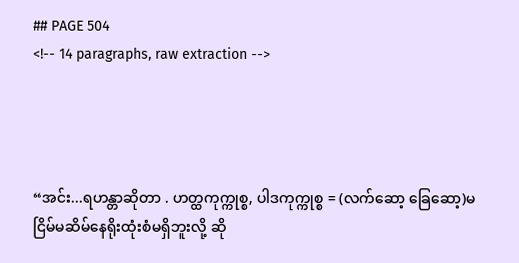## PAGE 504
<!-- 14 paragraphs, raw extraction -->




“အင်း...ရဟန္တာဆိုတာ . ဟတ္ထကုက္ကုစ္စ, ပါဒကုက္ကုစ္စ = (လက်ဆော့ ခြေဆော့)မငြိမ်မဆိမ်နေရိုးထုံးစံမရှိဘူးလို့ ဆို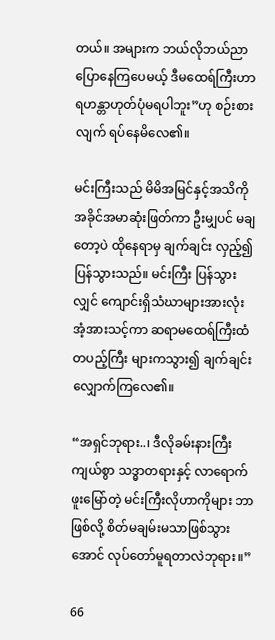တယ်။ အများက ဘယ်လိုဘယ်ညာ ပြောနေကြပေမယ့် ဒီမထေရ်ကြီးဟာ ရဟန္တာဟုတ်ပုံမရပါဘူး”ဟု စဉ်းစားလျက် ရပ်နေမိလေ၏။

မင်းကြီးသည် မိမိအမြင်နှင့်အသိကို အခိုင်အမာဆုံးဖြတ်ကာ ဦးမျှပင် မချတော့ပဲ ထိုနေရာမှ ချက်ချင်း လှည့်၍ပြန်သွားသည်။ မင်းကြီး ပြန်သွားလျှင် ကျောင်းရှိသံဃာများအားလုံး အံ့အားသင့်ကာ ဆရာမထေရ်ကြီးထံ တပည့်ကြီး များကသွား၍ ချက်ချင်းလျှောက်ကြလေ၏။

“အရှင်ဘုရား..၊ ဒီလိုခမ်းနားကြီးကျယ်စွာ သဒ္ဓာတရားနှင့် လာရောက် ဖူးမြော်တဲ့ မင်းကြီးလိုဟာကိုများ ဘာဖြစ်လို့ စိတ်မချမ်းမသာဖြစ်သွားအောင် လုပ်တော်မူရတာလဲဘုရား။”

66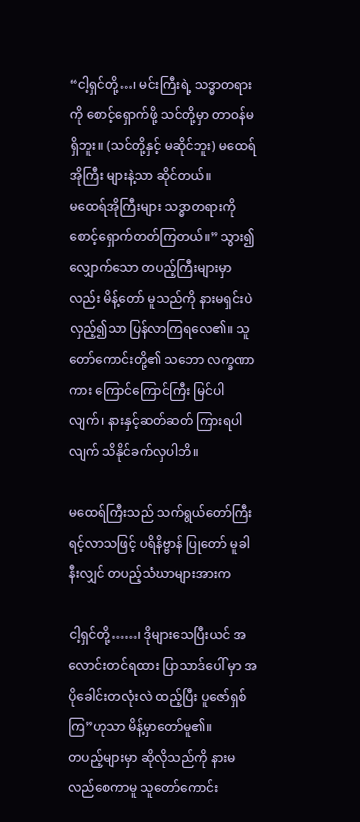“ငါ့ရှင်တို့…၊ မင်းကြီးရဲ့ သဒ္ဓာတရားကို စောင့်ရှောက်ဖို့ သင်တို့မှာ တာဝန်မရှိဘူး။ (သင်တို့နှင့် မဆိုင်ဘူး) မထေရ်အိုကြီး များနဲ့သာ ဆိုင်တယ်။
မထေရ်အိုကြီးများ သဒ္ဓာတရားကို စောင့်ရှောက်တတ်ကြတယ်။” သွား၍လျှောက်သော တပည့်ကြီးများမှာလည်း မိန့်တော် မူသည်ကို နားမရှင်းပဲ လှည့်၍သာ ပြန်လာကြရလေ၏။ သူတော်ကောင်းတို့၏ သဘော လက္ခဏာကား ကြောင်ကြောင်ကြီး မြင်ပါလျက်၊ နားနှင့်ဆတ်ဆတ် ကြားရပါ လျက် သိနိုင်ခက်လှပါဘိ။

မထေရ်ကြီးသည် သက်ရွယ်တော်ကြီးရင့်လာသဖြင့် ပရိနိဗ္ဗာန် ပြုတော် မူခါနီးလျှင် တပည့်သံဃာများအားက

ငါ့ရှင်တို့……၊ ဒိုများသေပြီးယင် အလောင်းတင်ရထား ပြာသာဒ်ပေါ် မှာ အပိုခေါင်းတလုံးလဲ ထည့်ပြီး ပူဇော်ရှစ်ကြ”ဟုသာ မိန့်မှာတော်မူ၏။
တပည့်များမှာ ဆိုလိုသည်ကို နားမလည်စေကာမူ သူတော်ကောင်း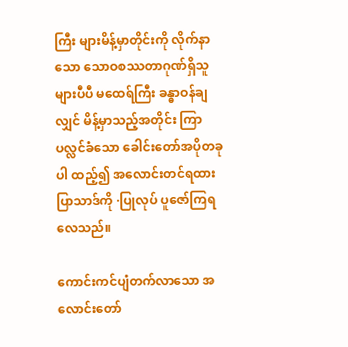ကြီး များမိန့်မှာတိုင်းကို လိုက်နာသော သောဝစဿတာဂုဏ်ရှိသူများပီပီ မထေရ်ကြီး ခန္ဓာဝန်ချလျှင် မိန့်မှာသည့်အတိုင်း ကြာပလ္လင်ခံသော ခေါင်းတော်အပိုတခုပါ ထည့်၍ အလောင်းတင်ရထားပြာသာဒ်ကို ·ပြုလုပ် ပူဇော်ကြရလေသည်။

ကောင်းကင်ပျံတက်လာသော အလောင်းတော်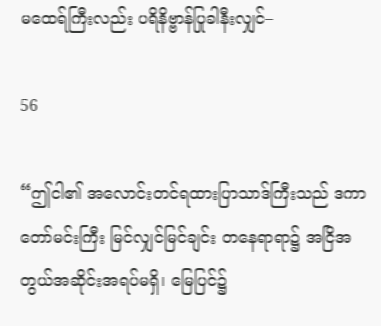မထေရ်ကြီးလည်း ပရိနိဗ္ဗာန်ပြုခါနီးလျှင်–

56

“ဤငါ၏ အလောင်းတင်ရထားပြာသာဒ်ကြီးသည် ဒကာတော်မင်းကြီး မြင်လျှင်မြင်ချင်း တနေရာရာ၌ အငြိအတွယ်အဆိုင်းအရပ်မရှိ၊ မြေပြင်၌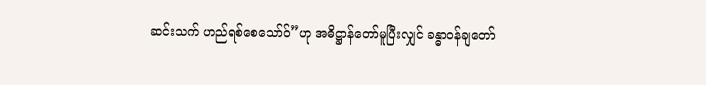ဆင်းသက် ဟည်ရစ်စေသော်ဝ်”ဟု အဓိဋ္ဌာန်တော်မူပြီးလျှင် ခန္ဓာဝန်ချတော်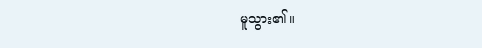မူသွား၏။